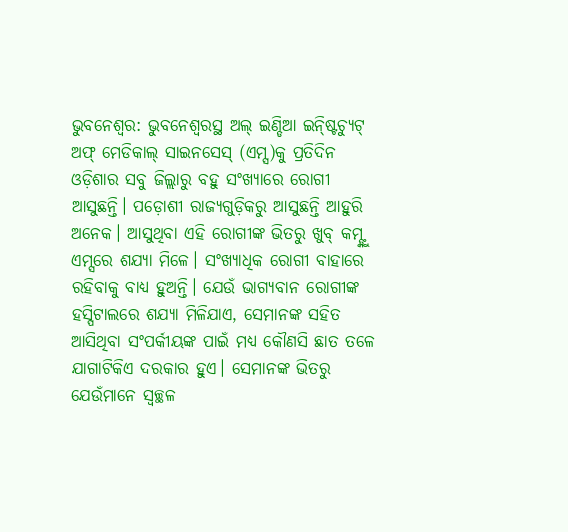ଭୁବନେଶ୍ବର: ଭୁବନେଶ୍ବରସ୍ଥ ଅଲ୍ ଇଣ୍ଡିଆ ଇନ୍ଷ୍ଟିଚ୍ୟୁଟ୍ ଅଫ୍ ମେଡିକାଲ୍ ସାଇନସେସ୍ (ଏମ୍ସ)କୁ ପ୍ରତିଦିନ ଓଡ଼ିଶାର ସବୁ ଜିଲ୍ଲାରୁ ବହୁ ସଂଖ୍ୟାରେ ରୋଗୀ ଆସୁଛନ୍ତି। ପଡ଼ୋଶୀ ରାଜ୍ୟଗୁଡ଼ିକରୁ ଆସୁଛନ୍ତି ଆହୁରି ଅନେକ। ଆସୁଥିବା ଏହି ରୋଗୀଙ୍କ ଭିତରୁ ଖୁବ୍ କମ୍ଙ୍କୁ ଏମ୍ସରେ ଶଯ୍ୟା ମିଳେ। ସଂଖ୍ୟାଧିକ ରୋଗୀ ବାହାରେ ରହିବାକୁ ବାଧ୍ୟ ହୁଅନ୍ତି। ଯେଉଁ ଭାଗ୍ୟବାନ ରୋଗୀଙ୍କ ହସ୍ପିଟାଲରେ ଶଯ୍ୟା ମିଳିଯାଏ, ସେମାନଙ୍କ ସହିତ ଆସିଥିବା ସଂପର୍କୀୟଙ୍କ ପାଇଁ ମଧ୍ୟ କୌଣସି ଛାତ ତଳେ ଯାଗାଟିକିଏ ଦରକାର ହୁଏ। ସେମାନଙ୍କ ଭିତରୁ ଯେଉଁମାନେ ସ୍ବଚ୍ଛଳ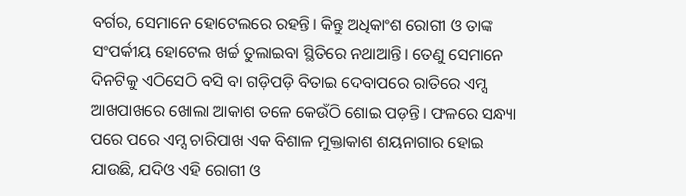ବର୍ଗର, ସେମାନେ ହୋଟେଲରେ ରହନ୍ତି। କିନ୍ତୁ ଅଧିକାଂଶ ରୋଗୀ ଓ ତାଙ୍କ ସଂପର୍କୀୟ ହୋଟେଲ ଖର୍ଚ୍ଚ ତୁଲାଇବା ସ୍ଥିତିରେ ନଥାଆନ୍ତି। ତେଣୁ ସେମାନେ ଦିନଟିକୁ ଏଠିସେଠି ବସି ବା ଗଡ଼ିପଡ଼ି ବିତାଇ ଦେବାପରେ ରାତିରେ ଏମ୍ସ ଆଖପାଖରେ ଖୋଲା ଆକାଶ ତଳେ କେଉଁଠି ଶୋଇ ପଡ଼ନ୍ତି। ଫଳରେ ସନ୍ଧ୍ୟା ପରେ ପରେ ଏମ୍ସ ଚାରିପାଖ ଏକ ବିଶାଳ ମୁକ୍ତାକାଶ ଶୟନାଗାର ହୋଇ ଯାଉଛି, ଯଦିଓ ଏହି ରୋଗୀ ଓ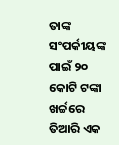ତାଙ୍କ ସଂପର୍କୀୟଙ୍କ ପାଇଁ ୨୦ କୋଟି ଟଙ୍କା ଖର୍ଚ୍ଚରେ ତିଆରି ଏକ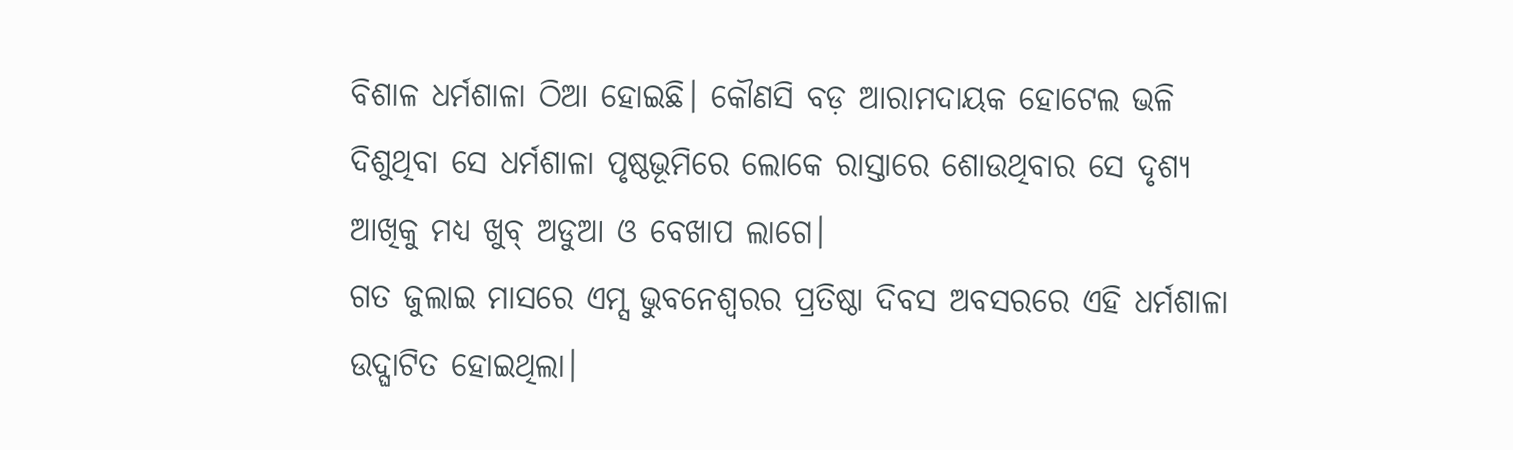ବିଶାଳ ଧର୍ମଶାଳା ଠିଆ ହୋଇଛି। କୌଣସି ବଡ଼ ଆରାମଦାୟକ ହୋଟେଲ ଭଳି ଦିଶୁଥିବା ସେ ଧର୍ମଶାଳା ପୃଷ୍ଠଭୂମିରେ ଲୋକେ ରାସ୍ତାରେ ଶୋଉଥିବାର ସେ ଦୃଶ୍ୟ ଆଖିକୁ ମଧ୍ୟ ଖୁବ୍ ଅଡୁଆ ଓ ବେଖାପ ଲାଗେ।
ଗତ ଜୁଲାଇ ମାସରେ ଏମ୍ସ ଭୁବନେଶ୍ବରର ପ୍ରତିଷ୍ଠା ଦିବସ ଅବସରରେ ଏହି ଧର୍ମଶାଳା ଉଦ୍ଘାଟିତ ହୋଇଥିଲା।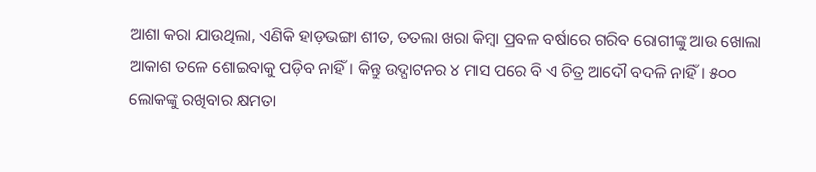ଆଶା କରା ଯାଉଥିଲା, ଏଣିକି ହାଡ଼ଭଙ୍ଗା ଶୀତ, ତତଲା ଖରା କିମ୍ବା ପ୍ରବଳ ବର୍ଷାରେ ଗରିବ ରୋଗୀଙ୍କୁ ଆଉ ଖୋଲା ଆକାଶ ତଳେ ଶୋଇବାକୁ ପଡ଼ିବ ନାହିଁ। କିନ୍ତୁ ଉଦ୍ଘାଟନର ୪ ମାସ ପରେ ବି ଏ ଚିତ୍ର ଆଦୌ ବଦଳି ନାହିଁ। ୫୦୦ ଲୋକଙ୍କୁ ରଖିବାର କ୍ଷମତା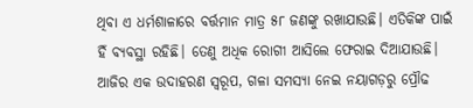ଥିବା ଏ ଧର୍ମଶାଳାରେ ବର୍ତ୍ତମାନ ମାତ୍ର ୫୮ ଜଣଙ୍କୁ ରଖାଯାଉଛି। ଏତିକିଙ୍କ ପାଇଁ ହିଁ ବ୍ୟବସ୍ଥା ରହିଛି। ତେଣୁ ଅଧିକ ରୋଗୀ ଆସିଲେ ଫେରାଇ ଦିଆଯାଉଛି। ଆଜିର ଏକ ଉଦାହରଣ ସ୍ବରୂପ, ଗଳା ସମସ୍ୟା ନେଇ ନୟାଗଡ଼ରୁ ପ୍ରୌଢ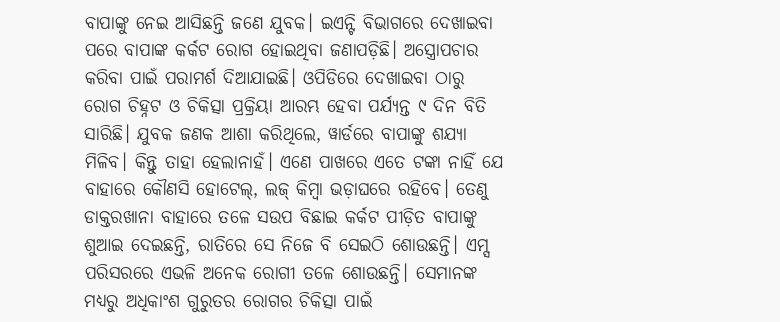ବାପାଙ୍କୁ ନେଇ ଆସିଛନ୍ତି ଜଣେ ଯୁବକ। ଇଏନ୍ଟି ବିଭାଗରେ ଦେଖାଇବା ପରେ ବାପାଙ୍କ କର୍କଟ ରୋଗ ହୋଇଥିବା ଜଣାପଡ଼ିଛି। ଅସ୍ତ୍ରୋପଚାର କରିବା ପାଇଁ ପରାମର୍ଶ ଦିଆଯାଇଛି। ଓପିଡିରେ ଦେଖାଇବା ଠାରୁ ରୋଗ ଚିହ୍ନଟ ଓ ଚିକିତ୍ସା ପ୍ରକ୍ରିୟା ଆରମ୍ଭ ହେବା ପର୍ଯ୍ୟନ୍ତ ୯ ଦିନ ବିତି ସାରିଛି। ଯୁବକ ଜଣକ ଆଶା କରିଥିଲେ, ୱାର୍ଡରେ ବାପାଙ୍କୁ ଶଯ୍ୟା ମିଳିବ। କିନ୍ତୁ ତାହା ହେଲାନାହଁ। ଏଣେ ପାଖରେ ଏତେ ଟଙ୍କା ନାହିଁ ଯେ ବାହାରେ କୌଣସି ହୋଟେଲ୍, ଲଜ୍ କିମ୍ବା ଭଡ଼ାଘରେ ରହିବେ। ତେଣୁ ଡାକ୍ତରଖାନା ବାହାରେ ତଳେ ସଉପ ବିଛାଇ କର୍କଟ ପୀଡ଼ିତ ବାପାଙ୍କୁ ଶୁଆଇ ଦେଇଛନ୍ତି, ରାତିରେ ସେ ନିଜେ ବି ସେଇଠି ଶୋଉଛନ୍ତି। ଏମ୍ସ ପରିସରରେ ଏଭଳି ଅନେକ ରୋଗୀ ତଳେ ଶୋଉଛନ୍ତି। ସେମାନଙ୍କ ମଧ୍ୟରୁ ଅଧିକାଂଶ ଗୁରୁତର ରୋଗର ଚିକିତ୍ସା ପାଇଁ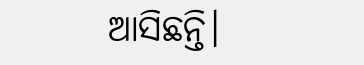ଆସିଛନ୍ତି।